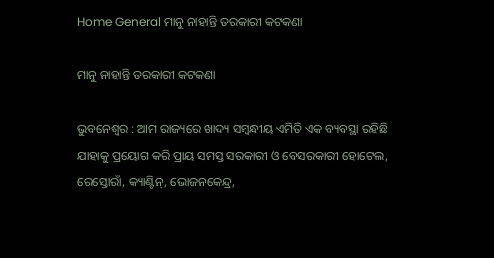Home General ମାନୁ ନାହାନ୍ତି ତରକାରୀ କଟକଣା

ମାନୁ ନାହାନ୍ତି ତରକାରୀ କଟକଣା

ଭୁବନେଶ୍ୱର : ଆମ ରାଜ୍ୟରେ ଖାଦ୍ୟ ସମ୍ବନ୍ଧୀୟ ଏମିତି ଏକ ବ୍ୟବସ୍ଥା ରହିଛି ଯାହାକୁ ପ୍ରୟୋଗ କରି ପ୍ରାୟ ସମସ୍ତ ସରକାରୀ ଓ ବେସରକାରୀ ହୋଟେଲ, ରେସ୍ତୋରାଁ, କ୍ୟାଣ୍ଟିନ୍‍, ଭୋଜନକେନ୍ଦ୍ର,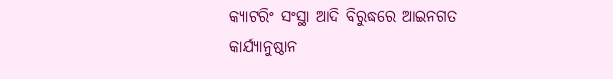କ୍ୟାଟରିଂ ସଂସ୍ଥା ଆଦି ବିରୁଦ୍ଧରେ ଆଇନଗତ କାର୍ଯ୍ୟାନୁଷ୍ଠାନ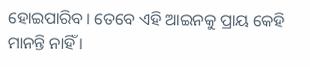ହୋଇପାରିବ । ତେବେ ଏହି ଆଇନକୁ ପ୍ରାୟ କେହି ମାନନ୍ତି ନାହିଁ ।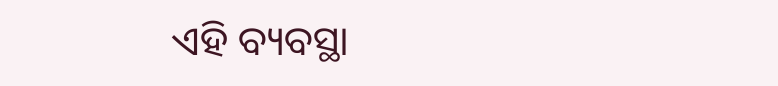ଏହି ବ୍ୟବସ୍ଥା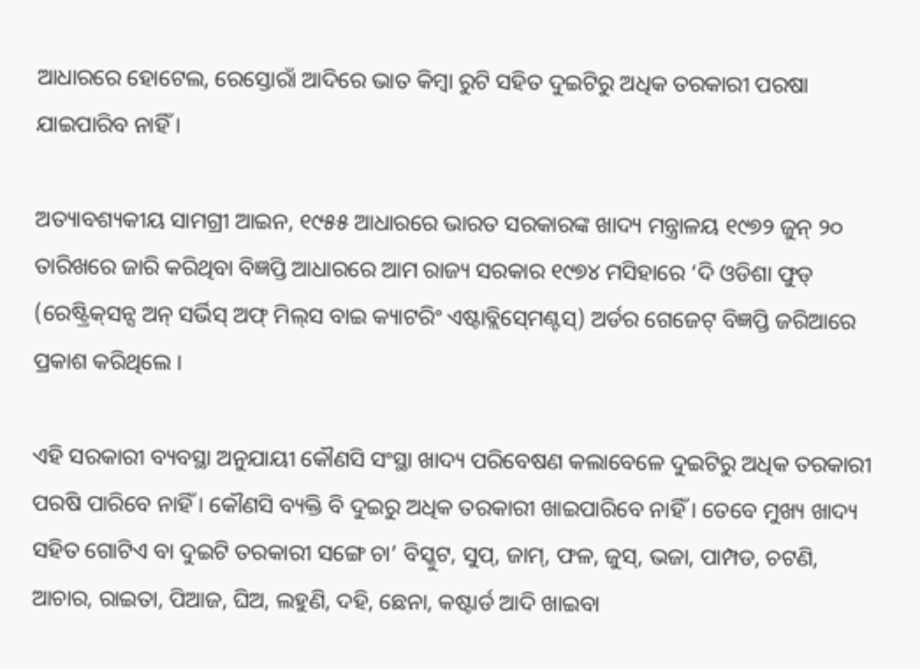ଆଧାରରେ ହୋଟେଲ, ରେସ୍ତୋରାଁ ଆଦିରେ ଭାତ କିମ୍ବା ରୁଟି ସହିତ ଦୁଇଟିରୁ ଅଧିକ ତରକାରୀ ପରଷା ଯାଇପାରିବ ନାହିଁ ।

ଅତ୍ୟାବଶ୍ୟକୀୟ ସାମଗ୍ରୀ ଆଇନ, ୧୯୫୫ ଆଧାରରେ ଭାରତ ସରକାରଙ୍କ ଖାଦ୍ୟ ମନ୍ତ୍ରାଳୟ ୧୯୭୨ ଜୁନ୍‍ ୨୦ ତାରିଖରେ ଜାରି କରିଥିବା ବିଜ୍ଞପ୍ତି ଆଧାରରେ ଆମ ରାଜ୍ୟ ସରକାର ୧୯୭୪ ମସିହାରେ ‘ଦି ଓଡିଶା ଫୁଡ୍‍ (ରେଷ୍ଟ୍ରିକ୍‍ସନ୍ସ ଅନ୍‍ ସର୍ଭିସ୍‍ ଅଫ୍‍ ମିଲ୍‍ସ ବାଇ କ୍ୟାଟରିଂ ଏଷ୍ଟାବ୍ଲିସ୍‍ମେଣ୍ଟସ୍‍) ଅର୍ଡର ଗେଜେଟ୍‍ ବିଜ୍ଞପ୍ତି ଜରିଆରେ ପ୍ରକାଶ କରିଥିଲେ ।

ଏହି ସରକାରୀ ବ୍ୟବସ୍ଥା ଅନୁଯାୟୀ କୌଣସି ସଂସ୍ଥା ଖାଦ୍ୟ ପରିବେଷଣ କଲାବେଳେ ଦୁଇଟିରୁ ଅଧିକ ତରକାରୀ ପରଷି ପାରିବେ ନାହିଁ । କୌଣସି ବ୍ୟକ୍ତି ବି ଦୁଇରୁ ଅଧିକ ତରକାରୀ ଖାଇପାରିବେ ନାହିଁ । ତେବେ ମୁଖ୍ୟ ଖାଦ୍ୟ ସହିତ ଗୋଟିଏ ବା ଦୁଇଟି ତରକାରୀ ସଙ୍ଗେ ଚା’ ବିସ୍କୁଟ, ସୁପ୍‍, ଜାମ୍‍, ଫଳ, ଜୁସ୍‍, ଭଜା, ପାମ୍ପଡ, ଚଟଣି, ଆଚାର, ରାଇତା, ପିଆଜ, ଘିଅ, ଲହୁଣି, ଦହି, ଛେନା, କଷ୍ଟାର୍ଡ ଆଦି ଖାଇବା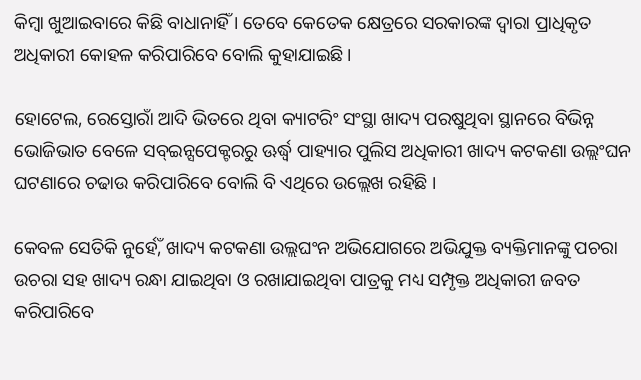କିମ୍ବା ଖୁଆଇବାରେ କିଛି ବାଧାନାହିଁ । ତେବେ କେତେକ କ୍ଷେତ୍ରରେ ସରକାରଙ୍କ ଦ୍ୱାରା ପ୍ରାଧିକୃତ ଅଧିକାରୀ କୋହଳ କରିପାରିବେ ବୋଲି କୁହାଯାଇଛି ।

ହୋଟେଲ, ରେସ୍ତୋରାଁ ଆଦି ଭିତରେ ଥିବା କ୍ୟାଟରିଂ ସଂସ୍ଥା ଖାଦ୍ୟ ପରଷୁଥିବା ସ୍ଥାନରେ ବିଭିନ୍ନ ଭୋଜିଭାତ ବେଳେ ସବ୍‍ଇନ୍ସପେକ୍ଟରରୁ ଊର୍ଦ୍ଧ୍ୱ ପାହ୍ୟାର ପୁଲିସ ଅଧିକାରୀ ଖାଦ୍ୟ କଟକଣା ଉଲ୍ଲଂଘନ ଘଟଣାରେ ଚଢାଉ କରିପାରିବେ ବୋଲି ବି ଏଥିରେ ଉଲ୍ଲେଖ ରହିଛି ।

କେବଳ ସେତିକି ନୁର୍ହେଁ, ଖାଦ୍ୟ କଟକଣା ଉଲ୍ଲଘଂନ ଅଭିଯୋଗରେ ଅଭିଯୁକ୍ତ ବ୍ୟକ୍ତିମାନଙ୍କୁ ପଚରା ଉଚରା ସହ ଖାଦ୍ୟ ରନ୍ଧା ଯାଇଥିବା ଓ ରଖାଯାଇଥିବା ପାତ୍ରକୁ ମଧ୍ୟ ସମ୍ପୃକ୍ତ ଅଧିକାରୀ ଜବତ କରିପାରିବେ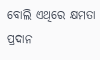ବୋଲି ଏଥିରେ କ୍ଷମତା ପ୍ରଦାନ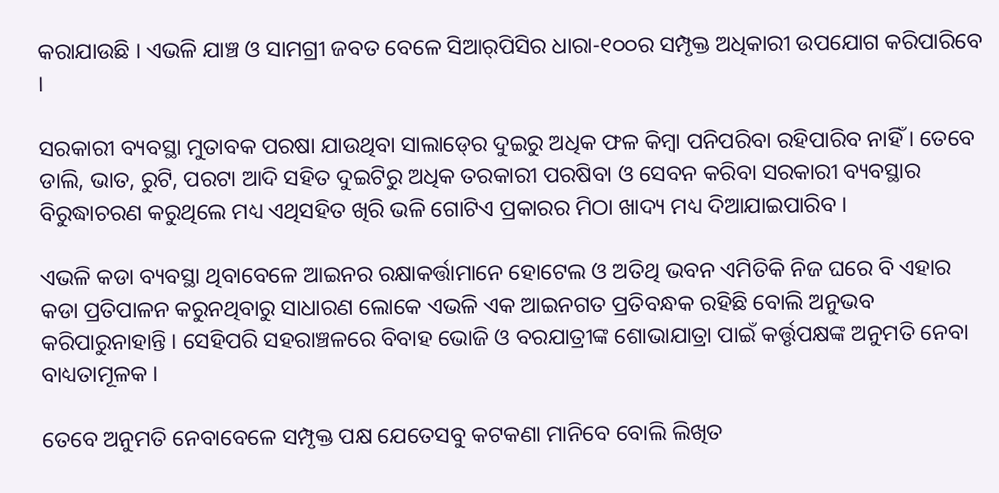କରାଯାଉଛି । ଏଭଳି ଯାଞ୍ଚ ଓ ସାମଗ୍ରୀ ଜବତ ବେଳେ ସିଆର୍‍ପିସିର ଧାରା-୧୦୦ର ସମ୍ପୃକ୍ତ ଅଧିକାରୀ ଉପଯୋଗ କରିପାରିବେ ।

ସରକାରୀ ବ୍ୟବସ୍ଥା ମୁତାବକ ପରଷା ଯାଉଥିବା ସାଲାଡ୍‍ରେ ଦୁଇରୁ ଅଧିକ ଫଳ କିମ୍ବା ପନିପରିବା ରହିପାରିବ ନାହିଁ । ତେବେ ଡାଲି, ଭାତ, ରୁଟି, ପରଟା ଆଦି ସହିତ ଦୁଇଟିରୁ ଅଧିକ ତରକାରୀ ପରଷିବା ଓ ସେବନ କରିବା ସରକାରୀ ବ୍ୟବସ୍ଥାର ବିରୁଦ୍ଧାଚରଣ କରୁଥିଲେ ମଧ୍ୟ ଏଥିସହିତ ଖିରି ଭଳି ଗୋଟିଏ ପ୍ରକାରର ମିଠା ଖାଦ୍ୟ ମଧ୍ୟ ଦିଆଯାଇପାରିବ ।

ଏଭଳି କଡା ବ୍ୟବସ୍ଥା ଥିବାବେଳେ ଆଇନର ରକ୍ଷାକର୍ତ୍ତାମାନେ ହୋଟେଲ ଓ ଅତିଥି ଭବନ ଏମିତିକି ନିଜ ଘରେ ବି ଏହାର କଡା ପ୍ରତିପାଳନ କରୁନଥିବାରୁ ସାଧାରଣ ଲୋକେ ଏଭଳି ଏକ ଆଇନଗତ ପ୍ରତିବନ୍ଧକ ରହିଛି ବୋଲି ଅନୁଭବ କରିପାରୁନାହାନ୍ତି । ସେହିପରି ସହରାଞ୍ଚଳରେ ବିବାହ ଭୋଜି ଓ ବରଯାତ୍ରୀଙ୍କ ଶୋଭାଯାତ୍ରା ପାଇଁ କର୍ତ୍ତୃପକ୍ଷଙ୍କ ଅନୁମତି ନେବା ବାଧ୍ୟତାମୂଳକ ।

ତେବେ ଅନୁମତି ନେବାବେଳେ ସମ୍ପୃକ୍ତ ପକ୍ଷ ଯେତେସବୁ କଟକଣା ମାନିବେ ବୋଲି ଲିଖିତ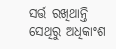ସର୍ତ୍ତ ରଖିଥାନ୍ତି ସେଥିରୁ ଅଧିକାଂଶ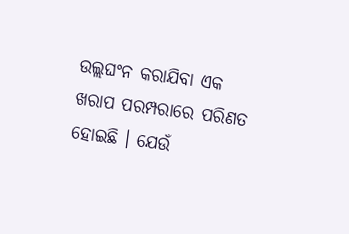ଉଲ୍ଲଘଂନ କରାଯିବା ଏକ ଖରାପ ପରମ୍ପରାରେ ପରିଣତ ହୋଇଛି । ଯେଉଁ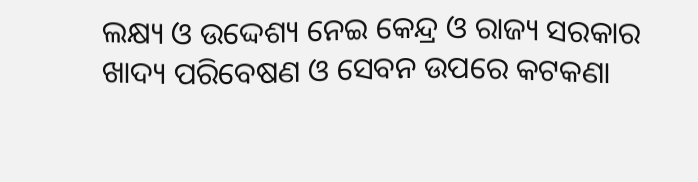ଲକ୍ଷ୍ୟ ଓ ଉଦ୍ଦେଶ୍ୟ ନେଇ କେନ୍ଦ୍ର ଓ ରାଜ୍ୟ ସରକାର ଖାଦ୍ୟ ପରିବେଷଣ ଓ ସେବନ ଉପରେ କଟକଣା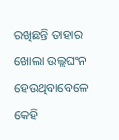ରଖିଛନ୍ତି ତାହାର ଖୋଲା ଉଲ୍ଲଘଂନ ହେଉଥିବାବେଳେ କେହି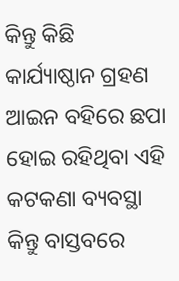କିନ୍ତୁ କିଛି କାର୍ଯ୍ୟାଷ୍ଠାନ ଗ୍ରହଣ ଆଇନ ବହିରେ ଛପା ହୋଇ ରହିଥିବା ଏହି କଟକଣା ବ୍ୟବସ୍ଥା କିନ୍ତୁ ବାସ୍ତବରେ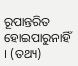ରୂପାନ୍ତରିତ ହୋଇପାରୁନାହିଁ । (ତଥ୍ୟ)